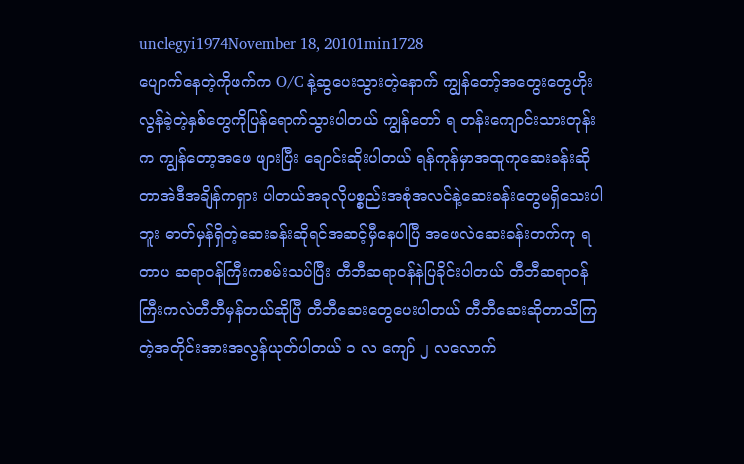unclegyi1974November 18, 20101min1728
ပျောက်နေတဲ့ကိုဖက်က O/C နဲ့ဆွပေးသွားတဲ့နောက် ကျွန်တော့်အတွေးတွေဟိုးလွန်ခဲ့တဲ့နှစ်တွေကိုပြန်ရောက်သွားပါတယ် ကျွန်တော် ရ တန်းကျောင်းသားတုန်းက ကျွန်တော့အဖေ ဖျားပြီး ချောင်းဆိုးပါတယ် ရန်ကုန်မှာအထူကုဆေးခန်းဆိုတာအဲဒီအချိန်ကရှား ပါတယ်အခုလိုပစ္စည်းအစုံအလင်နဲ့ဆေးခန်းတွေမရှိသေးပါဘူး ဓာတ်မှန်ရှိတဲ့ဆေးခန်းဆိုရင်အဆင့်မှီနေပါပြီ အဖေလဲဆေးခန်းတက်ကု ရတာပ ဆရာဝန်ကြီးကစမ်းသပ်ပြီး တီဘီဆရာဝန်နဲပြခိုင်းပါတယ် တီဘီဆရာဝန်ကြီးကလဲတီဘီမှန်တယ်ဆိုပြီ တီဘီဆေးတွေပေးပါတယ် တီဘီဆေးဆိုတာသိကြတဲ့အတိုင်းအားအလွန်ယုတ်ပါတယ် ၁ လ ကျော် ၂ လလောက်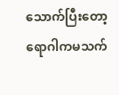သောက်ပြီးတော့ရောဂါကမသက်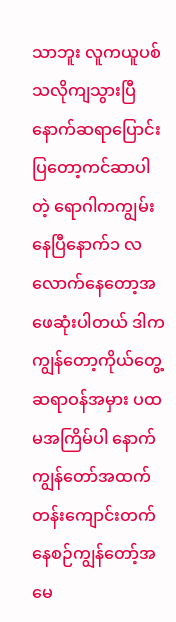သာဘူး လူကယူပစ်သလိုကျသွားပြီ နောက်ဆရာပြောင်းပြတော့ကင်ဆာပါတဲ့ ရောဂါကကျွမ်းနေပြီနောက်၁ လလောက်နေတော့အဖေဆုံးပါတယ် ဒါကကျွန်တော့ကိုယ်တွေ့ ဆရာဝန်အမှား ပထမအကြိမ်ပါ နောက်ကျွန်တော်အထက်တန်းကျောင်းတက်နေစဉ်ကျွန်တော့်အမေ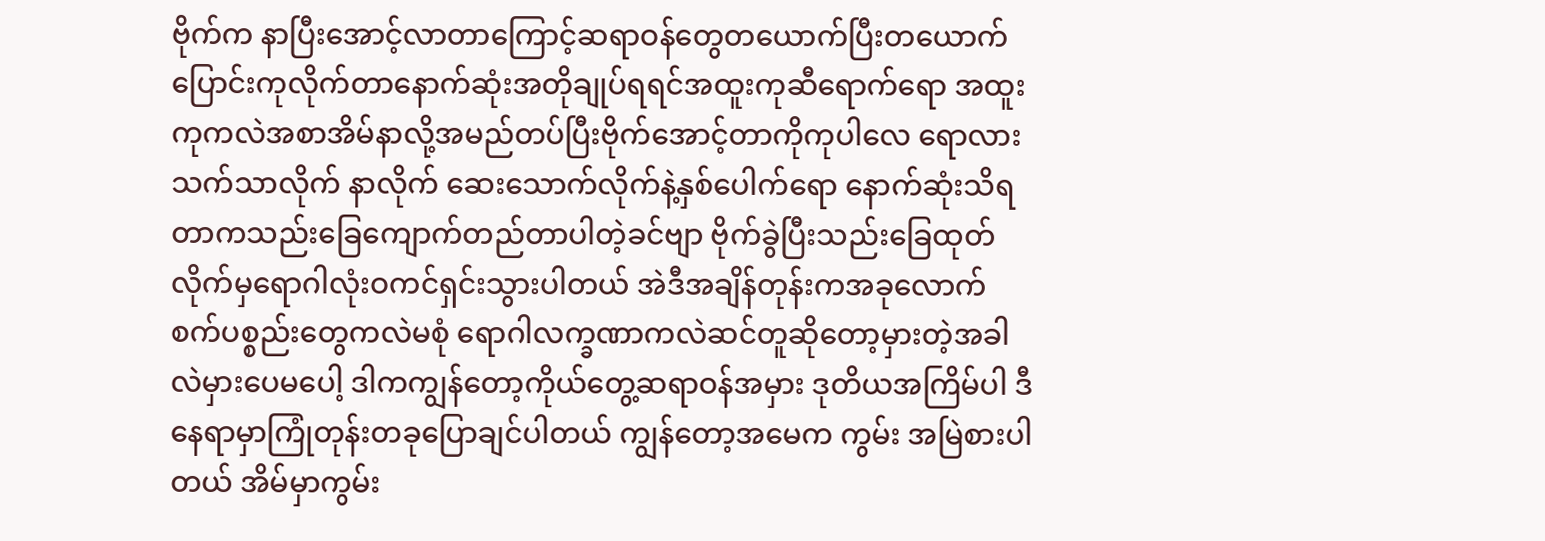ဗိုက်က နာပြီးအောင့်လာတာကြောင့်ဆရာဝန်တွေတယောက်ပြီးတယောက် ပြောင်းကုလိုက်တာနောက်ဆုံးအတိုချုပ်ရရင်အထူးကုဆီရောက်ရော အထူးကုကလဲအစာအိမ်နာလို့အမည်တပ်ပြီးဗိုက်အောင့်တာကိုကုပါလေ ရောလား သက်သာလိုက် နာလိုက် ဆေးသောက်လိုက်နဲ့နှစ်ပေါက်ရော နောက်ဆုံးသိရတာကသည်းခြေကျောက်တည်တာပါတဲ့ခင်ဗျာ ဗိုက်ခွဲပြီးသည်းခြေထုတ်လိုက်မှရောဂါလုံးဝကင်ရှင်းသွားပါတယ် အဲဒီအချိန်တုန်းကအခုလောက်စက်ပစ္စည်းတွေကလဲမစုံ ရောဂါလက္ခဏာကလဲဆင်တူဆိုတော့မှားတဲ့အခါလဲမှားပေမပေါ့ ဒါကကျွန်တော့ကိုယ်တွေ့ဆရာဝန်အမှား ဒုတိယအကြိမ်ပါ ဒီနေရာမှာကြုံတုန်းတခုပြောချင်ပါတယ် ကျွန်တော့အမေက ကွမ်း အမြဲစားပါတယ် အိမ်မှာကွမ်း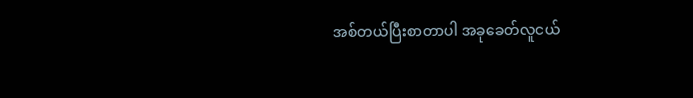အစ်တယ်ပြီးစာတာပါ အခုခေတ်လူငယ်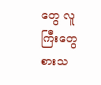တွေ လူကြီးတွေစားသ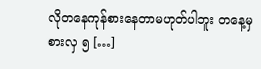လိုတနေကုန်စားနေတာမဟုတ်ပါဘူး တနေ့မှစားလှ ၅ […]